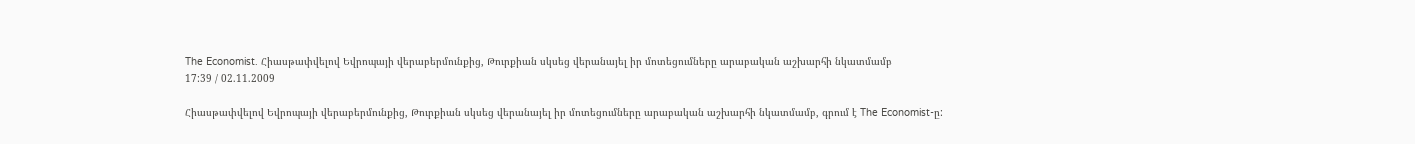The Economist. Հիասթափվելով Եվրոպայի վերաբերմունքից, Թուրքիան սկսեց վերանայել իր մոտեցումները արաբական աշխարհի նկատմամբ
17:39 / 02.11.2009

Հիասթափվելով Եվրոպայի վերաբերմունքից, Թուրքիան սկսեց վերանայել իր մոտեցումները արաբական աշխարհի նկատմամբ, գրում է The Economist-ը: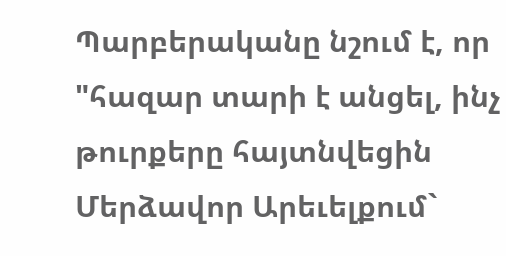Պարբերականը նշում է, որ "հազար տարի է անցել, ինչ թուրքերը հայտնվեցին Մերձավոր Արեւելքում`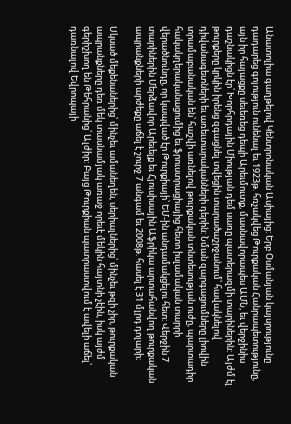Անատոլիա գաղթելով Կենտրոնական Ասիայից: Երբ Օսմանյան կայսրությունը դադարեց գոյություն ունենալ եւ 1923թ. հռչակվեց Թուրքական Հանրապետությունը, այն իր հայացքը սեւեռեց դեպի Արեւմուտք, մասնավորապես ԱՄՆ, եւ վերջինիս դաշնակիցն էր՝ Խորհրդային Միության դեմ սառը պատերազմի տարիներին: Այժմ էլ թուրքերը կրկին իրենց զգացնել տվեցին տարածաշրջանում՝ հավակնելով դիվանագետների եւ առեւտարականների դերին: Նման զարգացումները լիովին տրամաբանական են՝ հաշվի առնելով թուրքական տնտեսության ուժը, պարտադիր հակակղերականացումից եւ ֆրուստրացիայից հետո իսլամական տարրի վերածնունդը, որ կապված էր Թուրքիայի՝ ԵՄ-ին անդամակցելու հետ: Վերջին 7 տարիներին Մերձավոր Արեւելք եւ Հյուսիսային Աֆրիկա արտահանվող թուրքական ապրանքների արժեքը աճել է շուրջ 7 անգամ եւ 2008թ. հասել է 31 մլրդ դոլարի։

Սկսած մեքենաներից՝ մինչեւ ամանեղեն, սերիալներից՝ մինչեւ թզի չիր, թուրքական ապրանքները դեռ մեկ տասնամյակ առաջ որեւէ մեկին հայտնի չէին, իսկ այժմ գերիշխող են Թեհրանից՝ Ալժիր: Բայց Թուրքիան պատրաստվում է ավելի աճել՝ դառնալով Եվրոպայի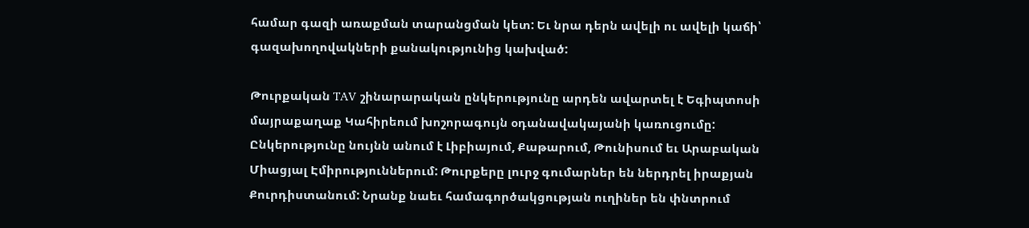համար գազի առաքման տարանցման կետ: Եւ նրա դերն ավելի ու ավելի կաճի՝ գազախողովակների քանակությունից կախված:

Թուրքական TAV շինարարական ընկերությունը արդեն ավարտել է Եգիպտոսի մայրաքաղաք Կահիրեում խոշորագույն օդանավակայանի կառուցումը: Ընկերությունը նույնն անում է Լիբիայում, Քաթարում, Թունիսում եւ Արաբական Միացյալ Էմիրություններում: Թուրքերը լուրջ գումարներ են ներդրել իրաքյան Քուրդիստանում: Նրանք նաեւ համագործակցության ուղիներ են փնտրում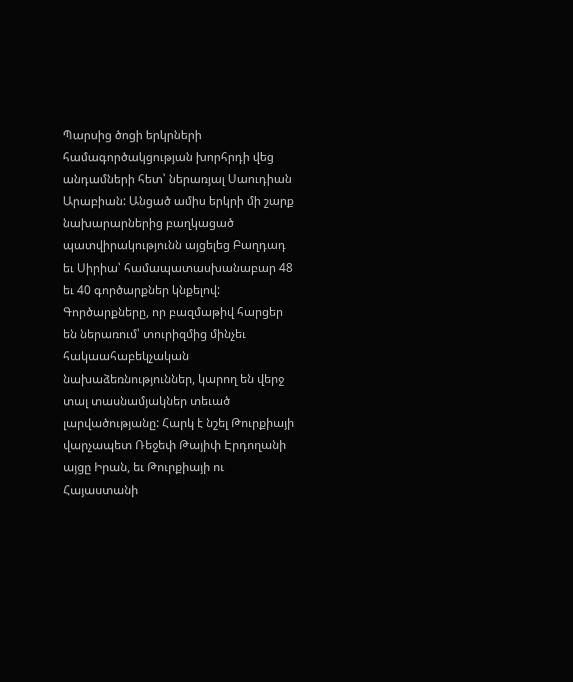Պարսից ծոցի երկրների համագործակցության խորհրդի վեց անդամների հետ՝ ներառյալ Սաուդիան Արաբիան: Անցած ամիս երկրի մի շարք նախարարներից բաղկացած պատվիրակությունն այցելեց Բաղդադ եւ Սիրիա՝ համապատասխանաբար 48 եւ 40 գործարքներ կնքելով: Գործարքները, որ բազմաթիվ հարցեր են ներառում՝ տուրիզմից մինչեւ հակաահաբեկչական նախաձեռնություններ, կարող են վերջ տալ տասնամյակներ տեւած լարվածությանը: Հարկ է նշել Թուրքիայի վարչապետ Ռեջեփ Թայիփ Էրդողանի այցը Իրան, եւ Թուրքիայի ու Հայաստանի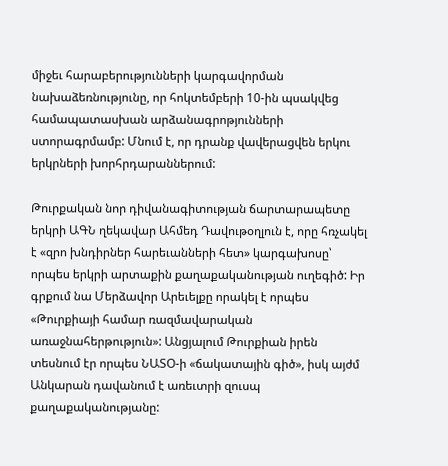միջեւ հարաբերությունների կարգավորման նախաձեռնությունը, որ հոկտեմբերի 10-ին պսակվեց համապատասխան արձանագրոթյունների ստորագրմամբ: Մնում է, որ դրանք վավերացվեն երկու երկրների խորհրդարաններում:

Թուրքական նոր դիվանագիտության ճարտարապետը երկրի ԱԳՆ ղեկավար Ահմեդ Դավութօղլուն է, որը հռչակել է «զրո խնդիրներ հարեւանների հետ» կարգախոսը՝ որպես երկրի արտաքին քաղաքականության ուղեգիծ: Իր գրքում նա Մերձավոր Արեւելքը որակել է որպես «Թուրքիայի համար ռազմավարական առաջնահերթություն»: Անցյալում Թուրքիան իրեն տեսնում էր որպես ՆԱՏՕ-ի «ճակատային գիծ», իսկ այժմ Անկարան դավանում է առեւտրի զուսպ քաղաքականությանը: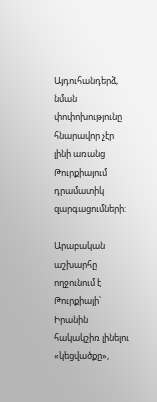Այդուհանդերձ, նման փոփոխությունը հնարավոր չէր լինի առանց Թուրքիայում դրամատիկ զարգացումների:

Արաբական աշխարհը ողջունում է Թուրքիայի՝ Իրանին հակակշիռ լինելու «կեցվածքը»,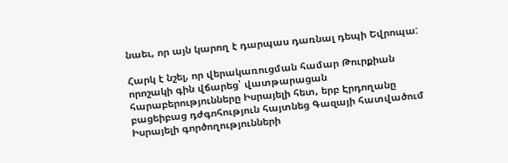նաեւ, որ այն կարող է դարպաս դառնալ դեպի Եվրոպա:

Հարկ է նշել, որ վերակառուցման համար Թուրքիան որոշակի գին վճարեց՝ վատթարացան հարաբերությունները Իսրայելի հետ, երբ Էրդողանը բացեիբաց դժգոհություն հայտնեց Գազայի հատվածում Իսրայելի գործողությունների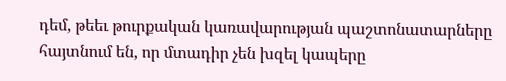դեմ, թեեւ թուրքական կառավարության պաշտոնատարները հայտնում են, որ մտադիր չեն խզել կապերը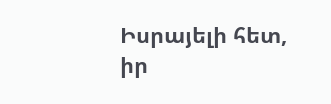Իսրայելի հետ, իր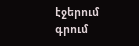էջերում գրում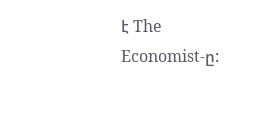է The Economist-ը: